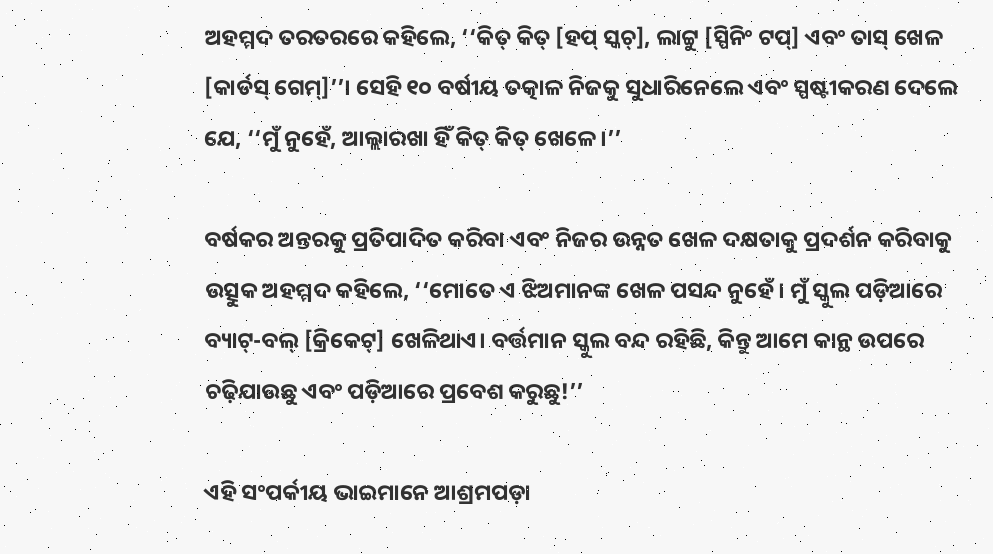ଅହମ୍ମଦ ତରତରରେ କହିଲେ, ‘‘କିତ୍ କିତ୍ [ହପ୍ ସ୍କଚ୍], ଲାଟ୍ଟୁ [ସ୍ପିନିଂ ଟପ୍] ଏବଂ ତାସ୍ ଖେଳ [କାର୍ଡସ୍ ଗେମ୍]’’। ସେହି ୧୦ ବର୍ଷୀୟ ତତ୍କାଳ ନିଜକୁ ସୁଧାରିନେଲେ ଏବଂ ସ୍ପଷ୍ଟୀକରଣ ଦେଲେ ଯେ, ‘‘ମୁଁ ନୁହେଁ, ଆଲ୍ଲାରଖା ହିଁ କିତ୍ କିତ୍ ଖେଳେ।’’

ବର୍ଷକର ଅନ୍ତରକୁ ପ୍ରତିପାଦିତ କରିବା ଏବଂ ନିଜର ଉନ୍ନତ ଖେଳ ଦକ୍ଷତାକୁ ପ୍ରଦର୍ଶନ କରିବାକୁ ଉତ୍ସୁକ ଅହମ୍ମଦ କହିଲେ, ‘‘ମୋତେ ଏ ଝିଅମାନଙ୍କ ଖେଳ ପସନ୍ଦ ନୁହେଁ। ମୁଁ ସ୍କୁଲ ପଡ଼ିଆରେ ବ୍ୟାଟ୍-ବଲ୍ [କ୍ରିକେଟ୍] ଖେଳିଥାଏ। ବର୍ତ୍ତମାନ ସ୍କୁଲ ବନ୍ଦ ରହିଛି, କିନ୍ତୁ ଆମେ କାନ୍ଥ ଉପରେ ଚଢ଼ିଯାଉଛୁ ଏବଂ ପଡ଼ିଆରେ ପ୍ରବେଶ କରୁଛୁ!’’

ଏହି ସଂପର୍କୀୟ ଭାଇମାନେ ଆଶ୍ରମପଡ଼ା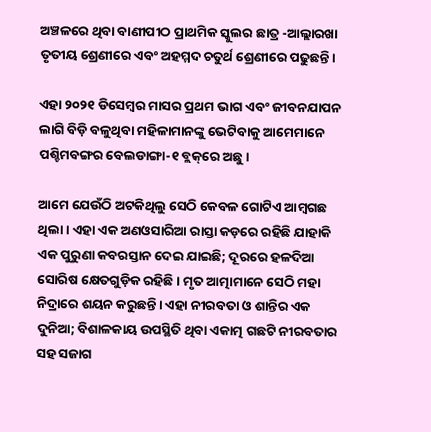ଅଞ୍ଚଳରେ ଥିବା ବାଣୀପୀଠ ପ୍ରାଥମିକ ସ୍କୁଲର ଛାତ୍ର -ଆଲ୍ଲାରଖା ତୃତୀୟ ଶ୍ରେଣୀରେ ଏବଂ ଅହମ୍ମଦ ଚତୁର୍ଥ ଶ୍ରେଣୀରେ ପଢୁଛନ୍ତି।

ଏହା ୨୦୨୧ ଡିସେମ୍ବର ମାସର ପ୍ରଥମ ଭାଗ ଏବଂ ଜୀବନଯାପନ ଲାଗି ବିଡ଼ି ବଳୁଥିବା ମହିଳାମାନଙ୍କୁ ଭେଟିବାକୁ ଆମେମାନେ ପଶ୍ଚିମବଙ୍ଗର ବେଲଡାଙ୍ଗା-୧ ବ୍ଲକ୍‌ରେ ଅଛୁ।

ଆମେ ଯେଉଁଠି ଅଟକିଥିଲୁ ସେଠି କେବଳ ଗୋଟିଏ ଆମ୍ବଗଛ ଥିଲା। ଏହା ଏକ ଅଣଓସାରିଆ ରାସ୍ତା କଡ଼ରେ ରହିଛି ଯାହାକି ଏକ ପୁରୁଣା କବରସ୍ତାନ ଦେଇ ଯାଇଛି; ଦୂରରେ ହଳଦିଆ ସୋରିଷ କ୍ଷେତଗୁଡ଼ିକ ରହିଛି। ମୃତ ଆତ୍ମାମାନେ ସେଠି ମହା ନିଦ୍ରାରେ ଶୟନ କରୁଛନ୍ତି। ଏହା ନୀରବତା ଓ ଶାନ୍ତିର ଏକ ଦୁନିଆ; ବିଶାଳକାୟ ଉପସ୍ଥିତି ଥିବା ଏକାତ୍ମ ଗଛଟି ନୀରବତାର ସହ ସଜାଗ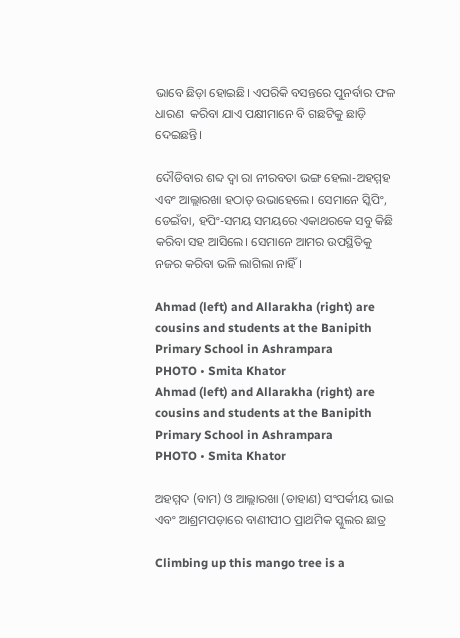ଭାବେ ଛିଡ଼ା ହୋଇଛି। ଏପରିକି ବସନ୍ତରେ ପୁନର୍ବାର ଫଳ ଧାରଣ  କରିବା ଯାଏ ପକ୍ଷୀମାନେ ବି ଗଛଟିକୁ ଛାଡ଼ି ଦେଇଛନ୍ତି।

ଦୌଡିବାର ଶବ୍ଦ ଦ୍ୱା ରା ନୀରବତା ଭଙ୍ଗ ହେଲା-ଅହମ୍ମହ ଏବଂ ଆଲ୍ଲାରଖା ହଠାତ୍ ଉଭାହେଲେ। ସେମାନେ ସ୍କିପିଂ, ଡେଇଁବା, ହପିଂ-ସମୟ ସମୟରେ ଏକାଥରକେ ସବୁ କିଛି କରିବା ସହ ଆସିଲେ। ସେମାନେ ଆମର ଉପସ୍ଥିତିକୁ ନଜର କରିବା ଭଳି ଲାଗିଲା ନାହିଁ।

Ahmad (left) and Allarakha (right) are cousins and students at the Banipith Primary School in Ashrampara
PHOTO • Smita Khator
Ahmad (left) and Allarakha (right) are cousins and students at the Banipith Primary School in Ashrampara
PHOTO • Smita Khator

ଅହମ୍ମଦ (ବାମ) ଓ ଆଲ୍ଲାରଖା (ଡାହାଣ) ସଂପର୍କୀୟ ଭାଇ ଏବଂ ଆଶ୍ରମପଡ଼ାରେ ବାଣୀପୀଠ ପ୍ରାଥମିକ ସ୍କୁଲର ଛାତ୍ର

Climbing up this mango tree is a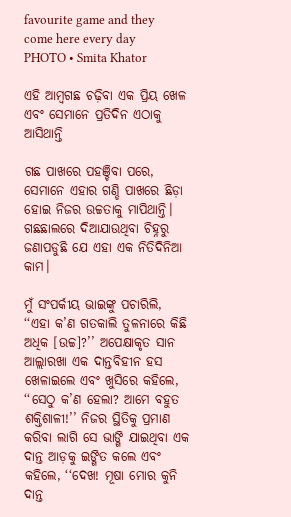favourite game and they come here every day
PHOTO • Smita Khator

ଏହି ଆମ୍ବଗଛ ଚଢ଼ିବା ଏକ ପ୍ରିୟ ଖେଳ ଏବଂ ସେମାନେ ପ୍ରତିଦିନ ଏଠାକୁ ଆସିଥାନ୍ତି

ଗଛ ପାଖରେ ପହଞ୍ଚିବା ପରେ, ସେମାନେ ଏହାର ଗଣ୍ଡି ପାଖରେ ଛିଡ଼ା ହୋଇ ନିଜର ଉଚ୍ଚତାକୁ ମାପିଥାନ୍ତି। ଗଛଛାଲରେ ଦିଆଯାଉଥିବା ଚିହ୍ନରୁ ଜଣାପଡୁଛି ଯେ ଏହା ଏକ ନିତିଦିନିଆ କାମ।

ମୁଁ ସଂପର୍କୀୟ ଭାଇଙ୍କୁ ପଚାରିଲି, ‘‘ଏହା କ’ଣ ଗତକାଲି ତୁଳନାରେ କିଛି ଅଧିକ [ଉଚ୍ଚ]?’’ ଅପେକ୍ଷାକୃତ ସାନ ଆଲ୍ଲାରଖା ଏକ ଦାନ୍ତବିହୀନ ହସ ଖେଳାଇଲେ ଏବଂ ଖୁସିରେ କହିଲେ, ‘‘ସେଠୁ କ’ଣ ହେଲା? ଆମେ ବହୁତ ଶକ୍ତିଶାଳୀ!’’ ନିଜର ସ୍ଥିତିକୁ ପ୍ରମାଣ କରିବା ଲାଗି ସେ ଭାଙ୍ଗି ଯାଇଥିବା ଏକ ଦାନ୍ତ ଆଡ଼କୁ ଇଙ୍ଗିତ କଲେ ଏବଂ କହିଲେ, ‘‘ଦେଖ! ମୂଷା ମୋର କୁନି ଦାନ୍ତ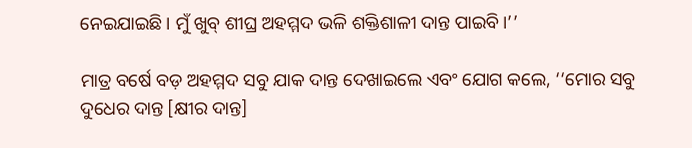ନେଇଯାଇଛି। ମୁଁ ଖୁବ୍ ଶୀଘ୍ର ଅହମ୍ମଦ ଭଳି ଶକ୍ତିଶାଳୀ ଦାନ୍ତ ପାଇବି।’’

ମାତ୍ର ବର୍ଷେ ବଡ଼ ଅହମ୍ମଦ ସବୁ ଯାକ ଦାନ୍ତ ଦେଖାଇଲେ ଏବଂ ଯୋଗ କଲେ, ‘‘ମୋର ସବୁ ଦୁଧେର ଦାନ୍ତ [କ୍ଷୀର ଦାନ୍ତ]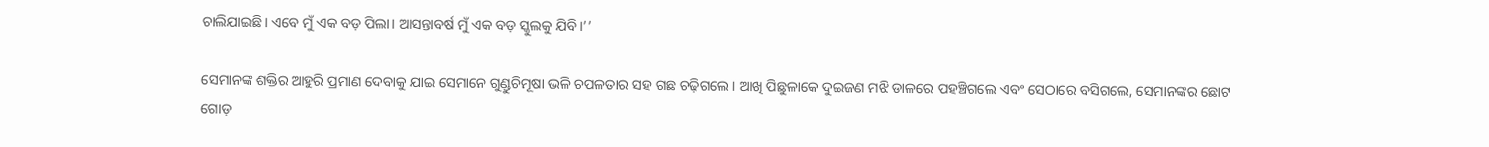ଚାଲିଯାଇଛି। ଏବେ ମୁଁ ଏକ ବଡ଼ ପିଲା। ଆସନ୍ତାବର୍ଷ ମୁଁ ଏକ ବଡ଼ ସ୍କୁଲକୁ ଯିବି।’’

ସେମାନଙ୍କ ଶକ୍ତିର ଆହୁରି ପ୍ରମାଣ ଦେବାକୁ ଯାଇ ସେମାନେ ଗୁଣ୍ଡୁଚିମୂଷା ଭଳି ଚପଳତାର ସହ ଗଛ ଚଢ଼ିଗଲେ। ଆଖି ପିଛୁଳାକେ ଦୁଇଜଣ ମଝି ଡାଳରେ ପହଞ୍ଚିଗଲେ ଏବଂ ସେଠାରେ ବସିଗଲେ, ସେମାନଙ୍କର ଛୋଟ ଗୋଡ଼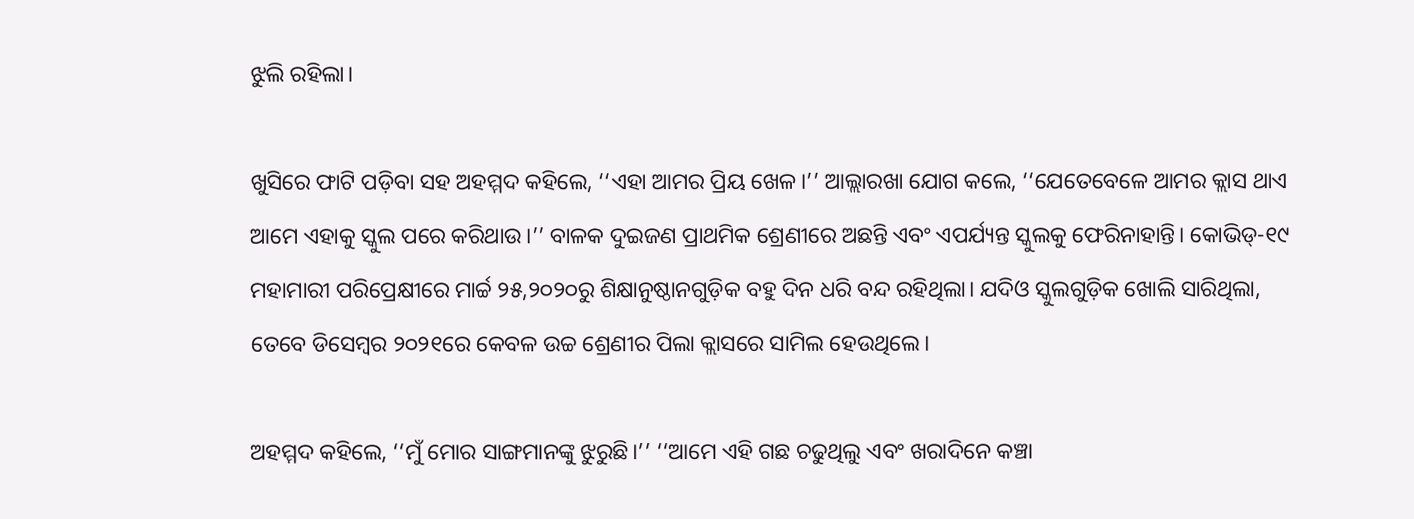ଝୁଲି ରହିଲା।

ଖୁସିରେ ଫାଟି ପଡ଼ିବା ସହ ଅହମ୍ମଦ କହିଲେ, ‘‘ଏହା ଆମର ପ୍ରିୟ ଖେଳ।’’ ଆଲ୍ଲାରଖା ଯୋଗ କଲେ, ‘‘ଯେତେବେଳେ ଆମର କ୍ଲାସ ଥାଏ ଆମେ ଏହାକୁ ସ୍କୁଲ ପରେ କରିଥାଉ।’’ ବାଳକ ଦୁଇଜଣ ପ୍ରାଥମିକ ଶ୍ରେଣୀରେ ଅଛନ୍ତି ଏବଂ ଏପର୍ଯ୍ୟନ୍ତ ସ୍କୁଲକୁ ଫେରିନାହାନ୍ତି। କୋଭିଡ୍-୧୯ ମହାମାରୀ ପରିପ୍ରେକ୍ଷୀରେ ମାର୍ଚ୍ଚ ୨୫,୨୦୨୦ରୁ ଶିକ୍ଷାନୁଷ୍ଠାନଗୁଡ଼ିକ ବହୁ ଦିନ ଧରି ବନ୍ଦ ରହିଥିଲା। ଯଦିଓ ସ୍କୁଲଗୁଡ଼ିକ ଖୋଲି ସାରିଥିଲା, ତେବେ ଡିସେମ୍ବର ୨୦୨୧ରେ କେବଳ ଉଚ୍ଚ ଶ୍ରେଣୀର ପିଲା କ୍ଲାସରେ ସାମିଲ ହେଉଥିଲେ।

ଅହମ୍ମଦ କହିଲେ, ‘‘ମୁଁ ମୋର ସାଙ୍ଗମାନଙ୍କୁ ଝୁରୁଛି।’’ ‘‘ଆମେ ଏହି ଗଛ ଚଢୁଥିଲୁ ଏବଂ ଖରାଦିନେ କଞ୍ଚା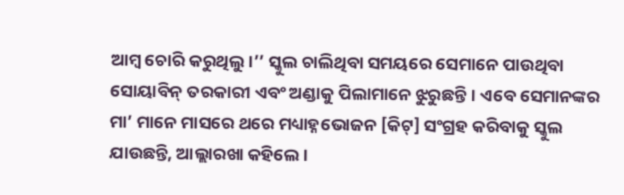ଆମ୍ବ ଚୋରି କରୁଥିଲୁ।’’ ସ୍କୁଲ ଚାଲିଥିବା ସମୟରେ ସେମାନେ ପାଉଥିବା ସୋୟାବିନ୍ ତରକାରୀ ଏବଂ ଅଣ୍ଡାକୁ ପିଲାମାନେ ଝୁରୁଛନ୍ତି। ଏବେ ସେମାନଙ୍କର ମା’ ମାନେ ମାସରେ ଥରେ ମଧ୍ୟାହ୍ନଭୋଜନ [କିଟ୍] ସଂଗ୍ରହ କରିବାକୁ ସ୍କୁଲ ଯାଉଛନ୍ତି, ଆଲ୍ଲାରଖା କହିଲେ।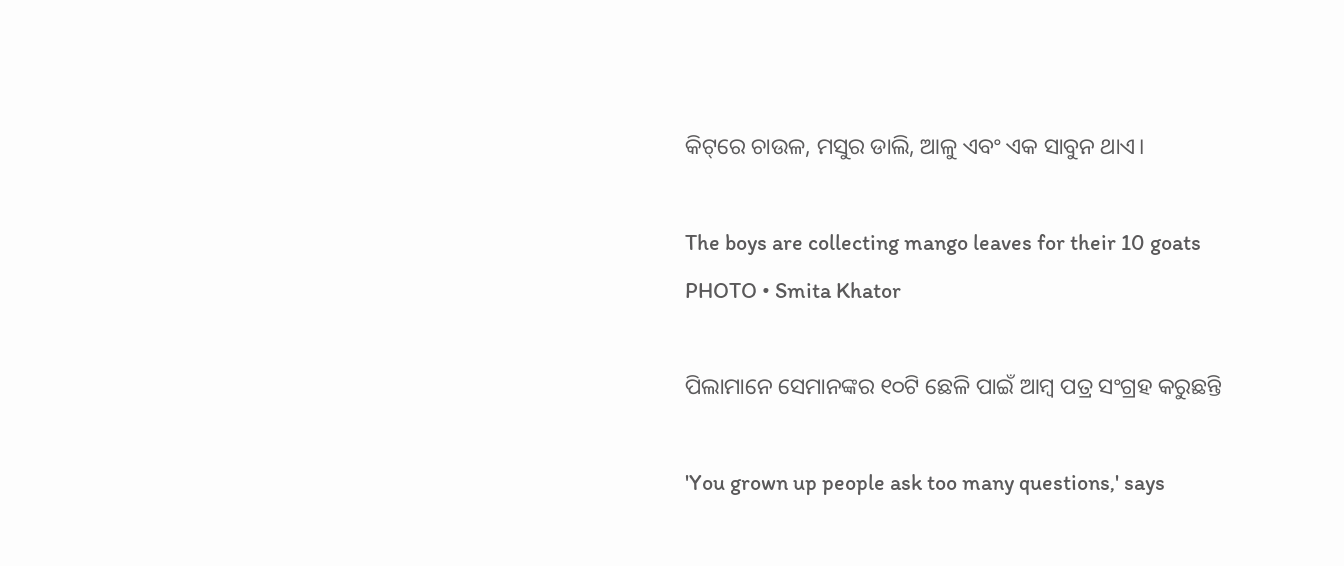କିଟ୍‌ରେ ଚାଉଳ, ମସୁର ଡାଲି, ଆଳୁ ଏବଂ ଏକ ସାବୁନ ଥାଏ।

The boys are collecting mango leaves for their 10 goats
PHOTO • Smita Khator

ପିଲାମାନେ ସେମାନଙ୍କର ୧୦ଟି ଛେଳି ପାଇଁ ଆମ୍ବ ପତ୍ର ସଂଗ୍ରହ କରୁଛନ୍ତି

'You grown up people ask too many questions,' says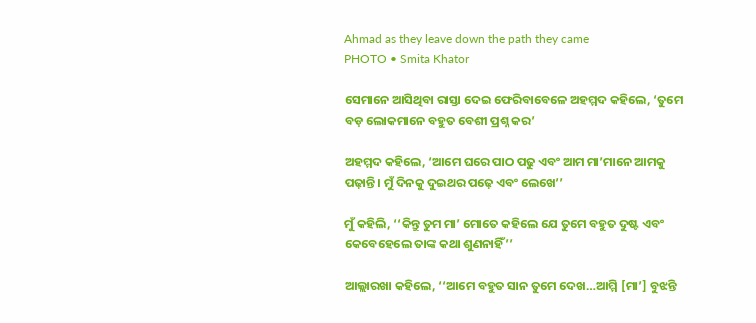Ahmad as they leave down the path they came
PHOTO • Smita Khator

ସେମାନେ ଆସିଥିବା ରାସ୍ତା ଦେଇ ଫେରିବାବେଳେ ଅହମ୍ମଦ କହିଲେ, ‘ତୁମେ ବଡ଼ ଲୋକମାନେ ବହୁତ ବେଶୀ ପ୍ରଶ୍ନ କର’

ଅହମ୍ମଦ କହିଲେ, ‘ଆମେ ଘରେ ପାଠ ପଢୁ ଏବଂ ଆମ ମା’ମାନେ ଆମକୁ ପଢ଼ାନ୍ତି। ମୁଁ ଦିନକୁ ଦୁଇଥର ପଢ଼େ ଏବଂ ଲେଖେ’’

ମୁଁ କହିଲି, ‘‘କିନ୍ତୁ ତୁମ ମା’ ମୋତେ କହିଲେ ଯେ ତୁମେ ବହୁତ ଦୁଷ୍ଟ ଏବଂ କେବେହେଲେ ତାଙ୍କ କଥା ଶୁଣନାହିଁ’’

ଆଲ୍ଲାରଖା କହିଲେ, ‘‘ଆମେ ବହୁତ ସାନ ତୁମେ ଦେଖ…ଆମ୍ମି [ମା’] ବୁଝନ୍ତି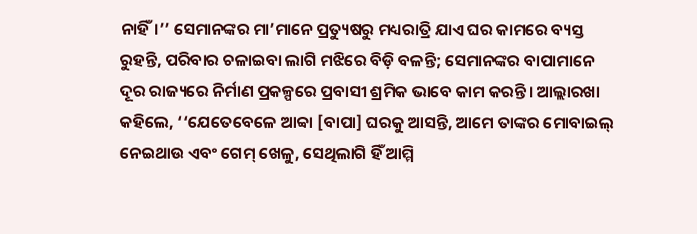ନାହିଁ।’’ ସେମାନଙ୍କର ମା’ମାନେ ପ୍ରତ୍ୟୁଷରୁ ମଧ୍ୟରାତ୍ରି ଯାଏ ଘର କାମରେ ବ୍ୟସ୍ତ ରୁହନ୍ତି, ପରିବାର ଚଳାଇବା ଲାଗି ମଝିରେ ବିଡ଼ି ବଳନ୍ତି; ସେମାନଙ୍କର ବାପାମାନେ ଦୂର ରାଜ୍ୟରେ ନିର୍ମାଣ ପ୍ରକଳ୍ପରେ ପ୍ରବାସୀ ଶ୍ରମିକ ଭାବେ କାମ କରନ୍ତି। ଆଲ୍ଲାରଖା କହିଲେ, ‘‘ଯେତେବେଳେ ଆବ୍ବା [ବାପା] ଘରକୁ ଆସନ୍ତି, ଆମେ ତାଙ୍କର ମୋବାଇଲ୍ ନେଇଥାଉ ଏବଂ ଗେମ୍ ଖେଳୁ, ସେଥିଲାଗି ହିଁ ଆମ୍ମି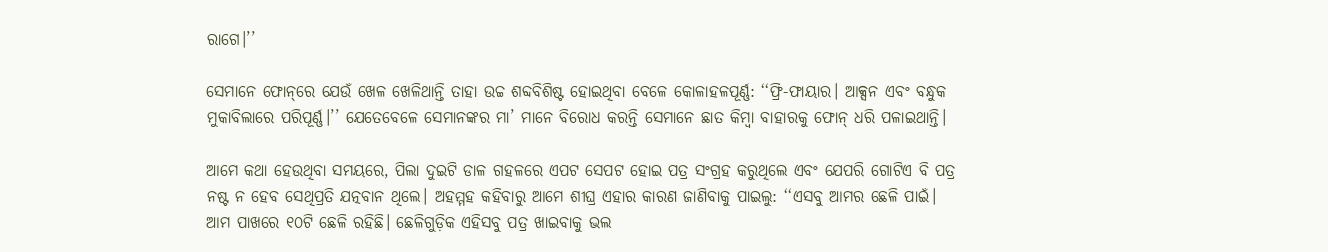ରାଗେ।’’

ସେମାନେ ଫୋନ୍‌ରେ ଯେଉଁ ଖେଳ ଖେଳିଥାନ୍ତି ତାହା ଉଚ୍ଚ ଶବ୍ଦବିଶିଷ୍ଟ ହୋଇଥିବା ବେଳେ କୋଳାହଳପୂର୍ଣ୍ଣ: ‘‘ଫ୍ରି-ଫାୟାର। ଆକ୍ସନ ଏବଂ ବନ୍ଧୁକ ମୁକାବିଲାରେ ପରିପୂର୍ଣ୍ଣ।’’ ଯେତେବେଳେ ସେମାନଙ୍କର ମା’ ମାନେ ବିରୋଧ କରନ୍ତି ସେମାନେ ଛାତ କିମ୍ବା ବାହାରକୁ ଫୋନ୍ ଧରି ପଳାଇଥାନ୍ତି।

ଆମେ କଥା ହେଉଥିବା ସମୟରେ, ପିଲା ଦୁଇଟି ଡାଳ ଗହଳରେ ଏପଟ ସେପଟ ହୋଇ ପତ୍ର ସଂଗ୍ରହ କରୁଥିଲେ ଏବଂ ଯେପରି ଗୋଟିଏ ବି ପତ୍ର ନଷ୍ଟ ନ ହେବ ସେଥିପ୍ରତି ଯତ୍ନବାନ ଥିଲେ। ଅହମ୍ମହ କହିବାରୁ ଆମେ ଶୀଘ୍ର ଏହାର କାରଣ ଜାଣିବାକୁ ପାଇଲୁ: ‘‘ଏସବୁ ଆମର ଛେଳି ପାଇଁ। ଆମ ପାଖରେ ୧୦ଟି ଛେଳି ରହିଛି। ଛେଳିଗୁଡ଼ିକ ଏହିସବୁ ପତ୍ର ଖାଇବାକୁ ଭଲ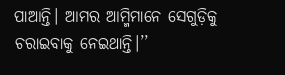ପାଆନ୍ତି। ଆମର ଆମ୍ମିମାନେ ସେଗୁଡ଼ିକୁ ଚରାଇବାକୁ ନେଇଥାନ୍ତି।’’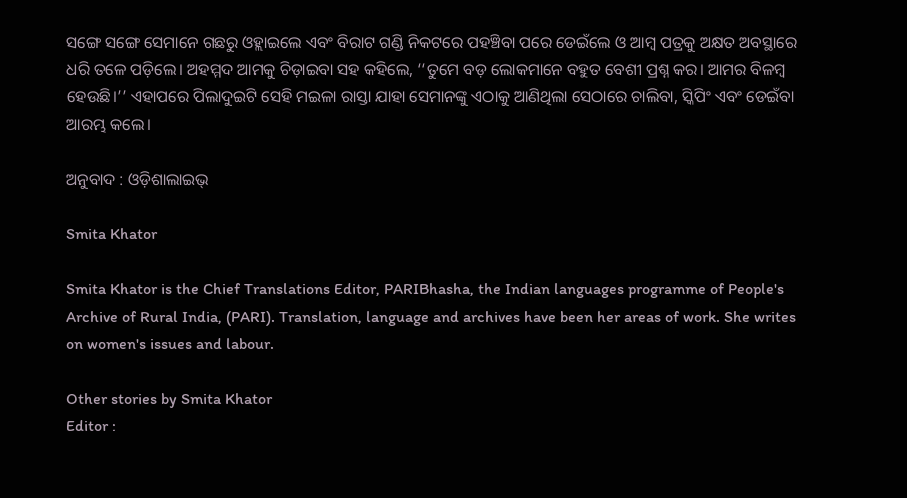ସଙ୍ଗେ ସଙ୍ଗେ ସେମାନେ ଗଛରୁ ଓହ୍ଲାଇଲେ ଏବଂ ବିରାଟ ଗଣ୍ଡି ନିକଟରେ ପହଞ୍ଚିବା ପରେ ଡେଇଁଲେ ଓ ଆମ୍ବ ପତ୍ରକୁ ଅକ୍ଷତ ଅବସ୍ଥାରେ ଧରି ତଳେ ପଡ଼ିଲେ। ଅହମ୍ମଦ ଆମକୁ ଚିଡ଼ାଇବା ସହ କହିଲେ, ‘‘ତୁମେ ବଡ଼ ଲୋକମାନେ ବହୁତ ବେଶୀ ପ୍ରଶ୍ନ କର। ଆମର ବିଳମ୍ବ ହେଉଛି।’’ ଏହାପରେ ପିଲାଦୁଇଟି ସେହି ମଇଳା ରାସ୍ତା ଯାହା ସେମାନଙ୍କୁ ଏଠାକୁ ଆଣିଥିଲା ସେଠାରେ ଚାଲିବା, ସ୍କିପିଂ ଏବଂ ଡେଇଁବା ଆରମ୍ଭ କଲେ।

ଅନୁବାଦ : ଓଡ଼ିଶାଲାଇଭ୍‍

Smita Khator

Smita Khator is the Chief Translations Editor, PARIBhasha, the Indian languages programme of People's Archive of Rural India, (PARI). Translation, language and archives have been her areas of work. She writes on women's issues and labour.

Other stories by Smita Khator
Editor :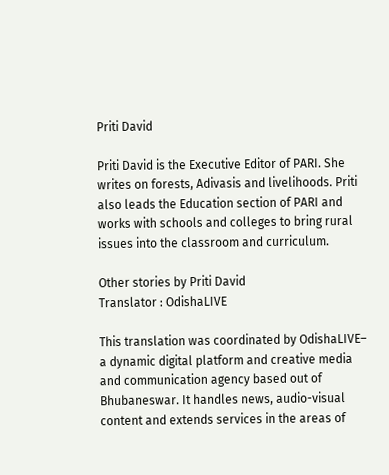Priti David

Priti David is the Executive Editor of PARI. She writes on forests, Adivasis and livelihoods. Priti also leads the Education section of PARI and works with schools and colleges to bring rural issues into the classroom and curriculum.

Other stories by Priti David
Translator : OdishaLIVE

This translation was coordinated by OdishaLIVE– a dynamic digital platform and creative media and communication agency based out of Bhubaneswar. It handles news, audio-visual content and extends services in the areas of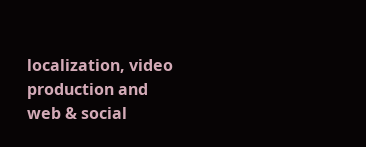localization, video production and web & social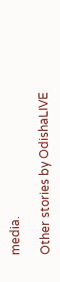media.

Other stories by OdishaLIVE